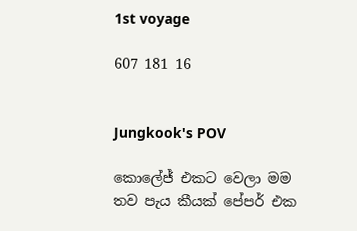1st voyage

607 181 16


Jungkook's POV

කොලේජ් එකට වෙලා මම තව පැය කීයක් පේපර් එක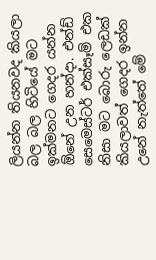ලියන්න තියනවද කියලා බල බල හිටියේ මට ඉක්මනට ගෙදර යන්න ඕනේ උන හන්දා. එන්ඩ් සෙමෙස්ටර් එක්සෑම් එක නිසා මට බොරු ලෙඩක් කියලාවත් ගෙදර ඉන්න උනේ නැත්තේ මේ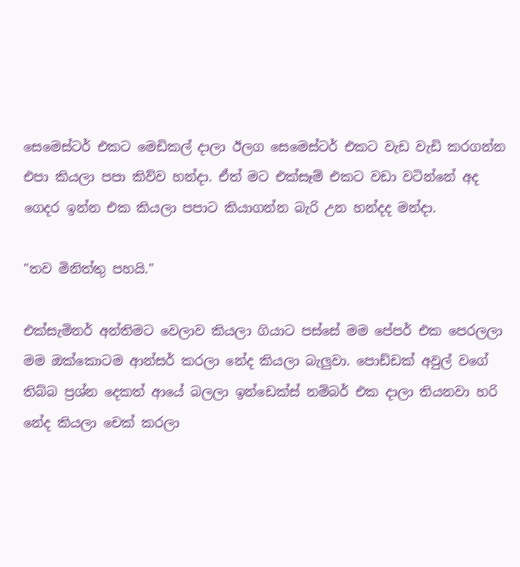සෙමෙස්ටර් එකට මෙඩිකල් දාලා ඊලග සෙමෙස්ටර් එකට වැඩ වැඩි කරගන්න එපා කියලා පපා කිව්ව හන්දා. ඒත් මට එක්සෑම් එකට වඩා වටින්නේ අද ගෙදර ඉන්න එක කියලා පපාට කියාගන්න බැරි උන හන්දද මන්දා.

"තව මිනිත්තු පහයි."

එක්සැමිනර් අන්තිමට වෙලාව කියලා ගියාට පස්සේ මම පේපර් එක පෙරලලා මම ඔක්කොටම ආන්සර් කරලා නේද කියලා බැලුවා. පොඩ්ඩක් අවුල් වගේ තිබ්බ ප්‍රශ්න දෙකත් ආයේ බලලා ඉන්ඩෙක්ස් නම්බර් එක දාලා තියනවා හරි නේද කියලා චෙක් කරලා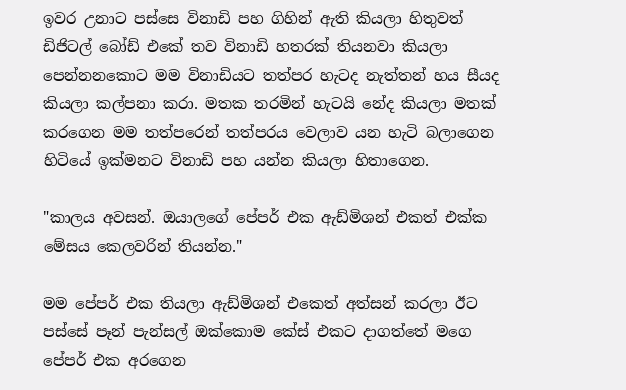ඉවර උනාට පස්සෙ විනාඩි පහ ගිහින් ඇති කියලා හිතුවත් ඩිජිටල් බෝඩ් එකේ තව විනාඩි හතරක් තියනවා කියලා පෙන්නනකොට මම විනාඩියට තත්පර හැටද නැත්තන් හය සීයද කියලා කල්පනා කරා. මතක තරමින් හැටයි නේද කියලා මතක් කරගෙන මම තත්පරෙන් තත්පරය වෙලාව යන හැටි බලාගෙන හිටියේ ඉක්මනට විනාඩි පහ යන්න කියලා හිතාගෙන.

"කාලය අවසන්. ඔයාලගේ පේපර් එක ඇඩ්මිශන් එකත් එක්ක මේසය කෙලවරින් තියන්න."

මම පේපර් එක තියලා ඇඩ්මිශන් එකෙත් අත්සන් කරලා ඊට පස්සේ පෑන් පැන්සල් ඔක්කොම කේස් එකට දාගත්තේ මගෙ පේපර් එක අරගෙන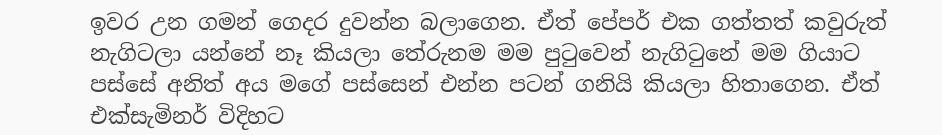ඉවර උන ගමන් ගෙදර දුවන්න බලාගෙන. ඒත් පේපර් එක ගත්තත් කවුරුත් නැගිටලා යන්නේ නෑ කියලා තේරුනම මම පුටුවෙන් නැගිටුනේ මම ගියාට පස්සේ අනිත් අය මගේ පස්සෙන් එන්න පටන් ගනියි කියලා හිතාගෙන. ඒත් එක්සැමිනර් විදිහට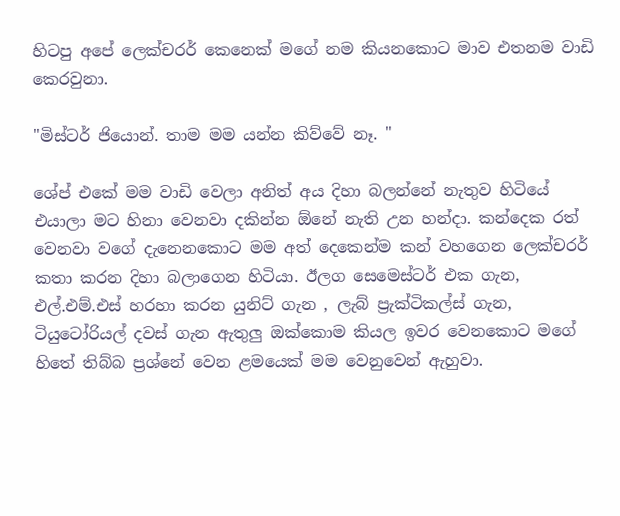හිටපු අපේ ලෙක්චරර් කෙනෙක් මගේ නම කියනකොට මාව එතනම වාඩි කෙරවුනා.

"මිස්ටර් ජියොන්. තාම මම යන්න කිව්වේ නෑ. "

ශේප් එකේ මම වාඩි වෙලා අනිත් අය දිහා බලන්නේ නැතුව හිටියේ එයාලා මට හිනා වෙනවා දකින්න ඕනේ නැති උන හන්දා. කන්දෙක රත් වෙනවා වගේ දැනෙනකොට මම අත් දෙකෙන්ම කන් වහගෙන ලෙක්චරර් කතා කරන දිහා බලාගෙන හිටියා. ඊලග සෙමෙස්ටර් එක ගැන, එල්.එම්.එස් හරහා කරන යුනිට් ගැන , ලැබ් ප්‍රැක්ටිකල්ස් ගැන, ටියුටෝරියල් දවස් ගැන ඇතුලු ඔක්කොම කියල ඉවර වෙනකොට මගේ හිතේ තිබ්බ ප්‍රශ්නේ වෙන ළමයෙක් මම වෙනුවෙන් ඇහුවා.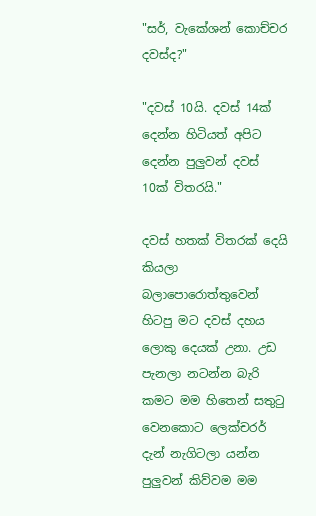"සර්, වැකේශන් කොච්චර දවස්ද?"

"දවස් 10යි. දවස් 14ක් දෙන්න හිටියත් අපිට දෙන්න පුලුවන් දවස් 10ක් විතරයි."

දවස් හතක් විතරක් දෙයි කියලා බලාපොරොත්තුවෙන් හිටපු මට දවස් දහය ලොකු දෙයක් උනා. උඩ පැනලා නටන්න බැරි කමට මම හිතෙන් සතුටු වෙනකොට ලෙක්චරර් දැන් නැගිටලා යන්න පුලුවන් කිව්වම මම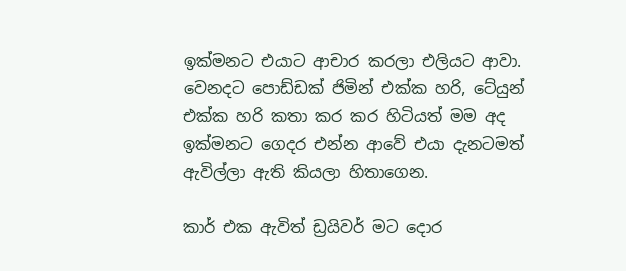ඉක්මනට එයාට ආචාර කරලා එලියට ආවා. වෙනදට පොඩ්ඩක් ජිමින් එක්ක හරි, ටේයුන් එක්ක හරි කතා කර කර හිටියත් මම අද ඉක්මනට ගෙදර එන්න ආවේ එයා දැනටමත් ඇවිල්ලා ඇති කියලා හිතාගෙන.

කාර් එක ඇවිත් ඩ්‍රයිවර් මට දොර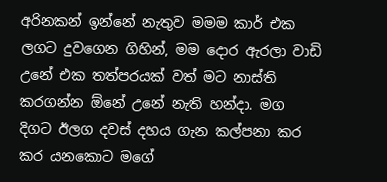අරිනකන් ඉන්නේ නැතුව මමම කාර් එක ලගට දුවගෙන ගිහින්, මම දොර ඇරලා වාඩි උනේ එක තත්පරයක් වත් මට නාස්ති කරගන්න ඕනේ උනේ නැති හන්දා. මග දිගට ඊලග දවස් දහය ගැන කල්පනා කර කර යනකොට මගේ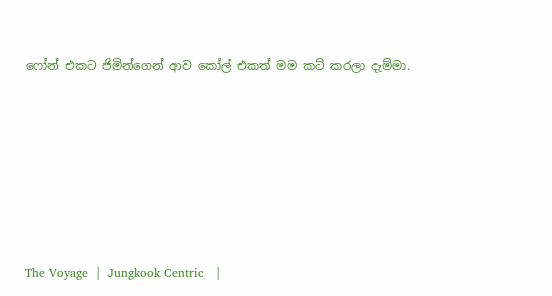ෆෝන් එකට ජිමින්ගෙන් ආව කෝල් එකත් මම කට් කරලා දැම්මා.








The Voyage  |  Jungkook Centric   |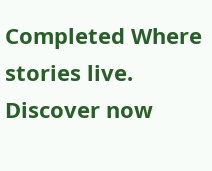Completed Where stories live. Discover now